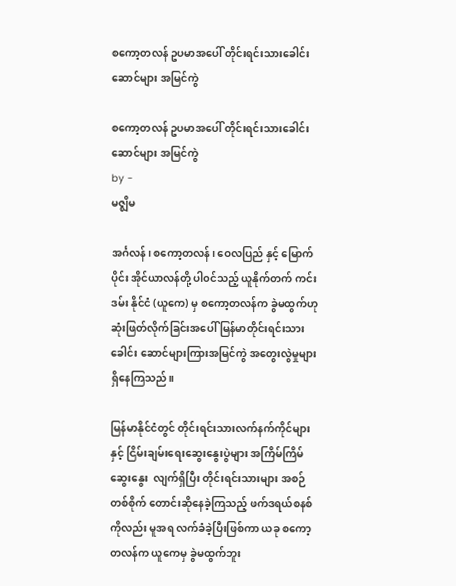စကော့တလန် ဥပမာအပေါ် တိုင်းရင်းသားခေါင်းဆောင်များ အမြင်ကွဲ

စကော့တလန် ဥပမာအပေါ် တိုင်းရင်းသားခေါင်းဆောင်များ အမြင်ကွဲ
by -
မဇ္စျိမ

အင်္ဂလန်၊ စကော့တလန်၊ ဝေလပြည် နှင့် မြောက်ပိုင်း အိုင်ယာလန်တို့ ပါ၀င်သည့် ယူနိုက်တက် ကင်းဒမ်း နိုင်ငံ (ယူကေ) မှ စကော့တလန်က ခွဲမထွက်ဟု ဆုံးဖြတ်လိုက်ခြင်းအပေါ် မြန်မာတိုင်းရင်းသား ခေါင်း ဆောင်များကြားအမြင်ကွဲ အတွေးလွဲမှုများ ရှိနေကြသည်။

မြန်မာနိုင်ငံတွင် တိုင်းရင်းသားလက်နက်ကိုင်များနှင့် ငြိမ်းချမ်းရေးဆွေးနွေးပွဲများ အကြိမ်ကြိမ်ဆွေးနွေး  လျက်ရှိပြီး တိုင်းရင်းသားများ အစဉ်တစ်စိုက် တောင်းဆိုနေခဲ့ကြသည့် ဖက်ဒရယ်စနစ်ကိုလည်း မူအရ လက်ခံခဲ့ပြီးဖြစ်ကာ ယခု စကော့တလန်က ယူကေမှ ခွဲမထွက်ဘူး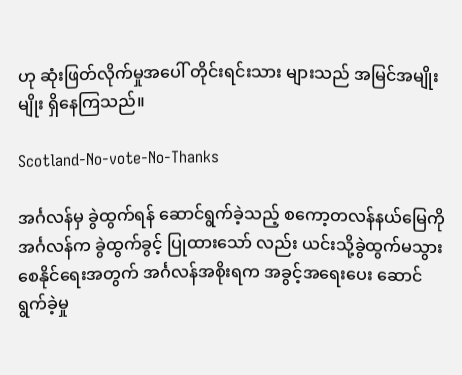ဟု ဆုံးဖြတ်လိုက်မှုအပေါ် တိုင်းရင်းသား များသည် အမြင်အမျိုးမျိုး ရှိနေကြသည်။

Scotland-No-vote-No-Thanks

အင်္ဂလန်မှ ခွဲထွက်ရန် ဆောင်ရွက်ခဲ့သည့် စကော့တလန်နယ်မြေကို အင်္ဂလန်က ခွဲထွက်ခွင့် ပြုထားသော် လည်း ယင်းသို့ခွဲထွက်မသွားစေနိုင်ရေးအတွက် အင်္ဂလန်အစိုးရက အခွင့်အရေးပေး ဆောင်ရွက်ခဲ့မှု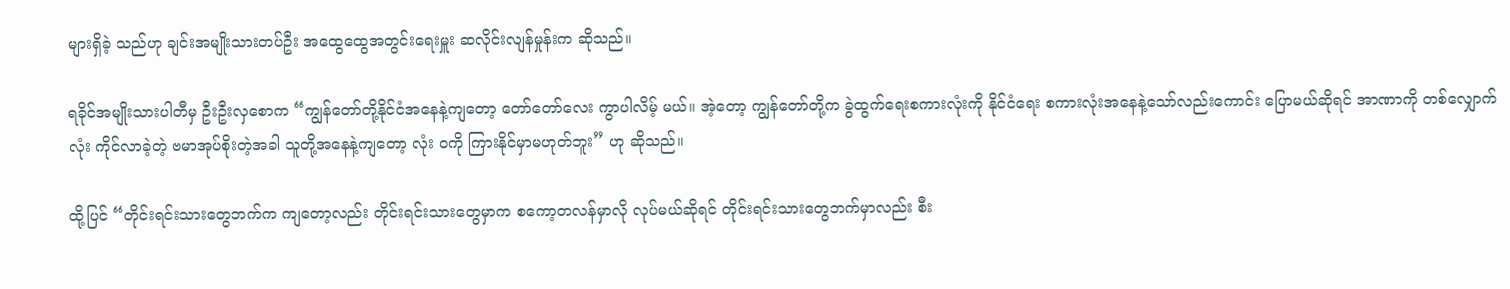များရှိခဲ့ သည်ဟု ချင်းအမျိုးသားတပ်ဦး အထွေထွေအတွင်းရေးမှူး ဆလိုင်းလျန်မှုန်းက ဆိုသည်။

ရခိုင်အမျိုးသားပါတီမှ ဦးဦးလှစောက “ကျွန်တော်တို့နိုင်ငံအနေနဲ့ကျတော့ တော်တော်လေး ကွာပါလိမ့် မယ်။ အဲ့တော့ ကျွန်တော်တို့က ခွဲထွက်ရေးစကားလုံးကို နိုင်ငံရေး စကားလုံးအနေနဲ့သော်လည်းကောင်း ပြောမယ်ဆိုရင် အာဏာကို တစ်လျှောက်လုံး ကိုင်လာခဲ့တဲ့ ဗမာအုပ်စိုးတဲ့အခါ သူတို့အနေနဲ့ကျတော့ လုံး ၀ကို ကြားနိုင်မှာမဟုတ်ဘူး” ဟု ဆိုသည်။

ထို့ပြင် “တိုင်းရင်းသားတွေဘက်က ကျတော့လည်း တိုင်းရင်းသားတွေမှာက စကော့တလန်မှာလို လုပ်မယ်ဆိုရင် တိုင်းရင်းသားတွေဘက်မှာလည်း စီး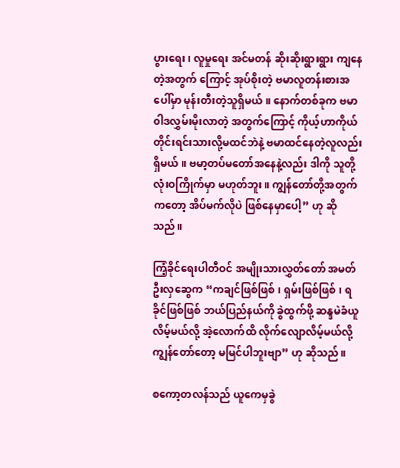ပွားရေး၊ လူမှုရေး အင်မတန် ဆိုးဆိုးရွားရွား ကျနေတဲ့အတွက် ကြောင့် အုပ်စိုးတဲ့ ဗမာလူတန်းစားအပေါ်မှာ မုန်းတီးတဲ့သူရှိမယ်။ နောက်တစ်ခုက ဗမာ ၀ါဒလွှမ်းမိုးလာတဲ့ အတွက်ကြောင့် ကိုယ့်ဟာကိုယ် တိုင်းရင်းသားလို့မထင်ဘဲနဲ့ ဗမာထင်နေတဲ့လူလည်း ရှိမယ်။ ဗမာ့တပ်မတော်အနေနဲ့လည်း ဒါကို သူတို့ လုံးဝကြိုက်မှာ မဟုတ်ဘူး။ ကျွန်တော်တို့အတွက် ကတော့ အိပ်မက်လိုပဲ ဖြစ်နေမှာပေါ့” ဟု ဆိုသည်။

ကြံ့ခိုင်ရေးပါတီဝင် အမျိုးသားလွှတ်တော် အမတ်ဦးလှဆွေက “ကချင်ဖြစ်ဖြစ်၊ ရှမ်းဖြစ်ဖြစ်၊ ရခိုင်ဖြစ်ဖြစ် ဘယ်ပြည်နယ်ကို ခွဲထွက်ဖို့ ဆန္ဒမဲခံယူလိမ့်မယ်လို့ အဲ့လောက်ထိ လိုက်လျောလိမ့်မယ်လို့ ကျွန်တော်တော့ မမြင်ပါဘူးဗျာ” ဟု ဆိုသည်။

စကော့တလန်သည် ယူကေမှခွဲ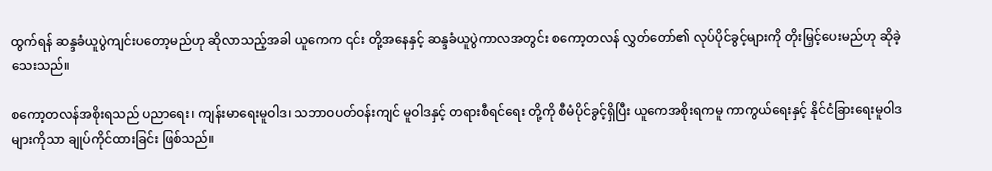ထွက်ရန် ဆန္ဒခံယူပွဲကျင်းပတော့မည်ဟု ဆိုလာသည့်အခါ ယူကေက ၎င်း တို့အနေနှင့် ဆန္ဒခံယူပွဲကာလအတွင်း စကော့တလန် လွှတ်တော်၏ လုပ်ပိုင်ခွင့်များကို တိုးမြှင့်ပေးမည်ဟု ဆိုခဲ့သေးသည်။

စကော့တလန်အစိုးရသည် ပညာရေး၊ ကျန်းမာရေးမူဝါဒ၊ သဘာဝပတ်ဝန်းကျင် မူဝါဒနှင့် တရားစီရင်ရေး တို့ကို စီမံပိုင်ခွင့်ရှိပြီး ယူကေအစိုးရကမူ ကာကွယ်ရေးနှင့် နိုင်ငံခြားရေးမူဝါဒများကိုသာ ချုပ်ကိုင်ထားခြင်း ဖြစ်သည်။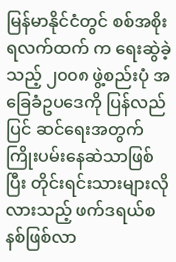မြန်မာနိုင်ငံတွင် စစ်အစိုးရလက်ထက် က ရေးဆွဲခဲ့သည့် ၂၀၀၈ ဖွဲ့စည်းပုံ အခြေခံဥပဒေကို ပြန်လည်ပြင် ဆင်ရေးအတွက် ကြိုးပမ်းနေဆဲသာဖြစ်ပြီး တိုင်းရင်းသားများလိုလားသည့် ဖက်ဒရယ်စနစ်ဖြစ်လာ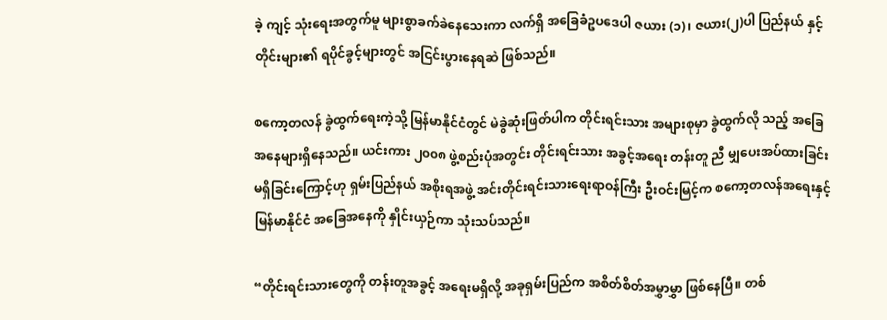ခဲ့ ကျင့် သုံးရေးအတွက်မူ များစွာခက်ခဲနေသေးကာ လက်ရှိ အခြေခံဥပဒေပါ ဇယား (၁)၊ ဇယား(၂)ပါ ပြည်နယ် နှင့် တိုင်းများ၏ ရပိုင်ခွင့်များတွင် အငြင်းပွားနေရဆဲ ဖြစ်သည်။

စကော့တလန် ခွဲထွက်ရေးကဲ့သို့ မြန်မာနိုင်ငံတွင် မဲခွဲဆုံးဖြတ်ပါက တိုင်းရင်းသား အများစုမှာ ခွဲထွက်လို သည့် အခြေအနေများရှိနေသည်။ ယင်းကား ၂၀၀၈ ဖွဲ့စည်းပုံအတွင်း တိုင်းရင်းသား အခွင့်အရေး တန်းတူ ညီ မျှပေးအပ်ထားခြင်း မရှိခြင်းကြောင့်ဟု ရှမ်းပြည်နယ် အစိုးရအဖွဲ့ အင်းတိုင်းရင်းသားရေးရာဝန်ကြီး ဦးဝင်းမြင့်က စကော့တလန်အရေးနှင့် မြန်မာနိုင်ငံ အခြေအနေကို နှိုင်းယှဉ်ကာ သုံးသပ်သည်။

“တိုင်းရင်းသားတွေကို တန်းတူအခွင့် အရေးမရှိလို့ အခုရှမ်းပြည်က အစိတ်စိတ်အမွှာမွှာ ဖြစ်နေပြီ။ တစ်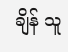ချိန် သူ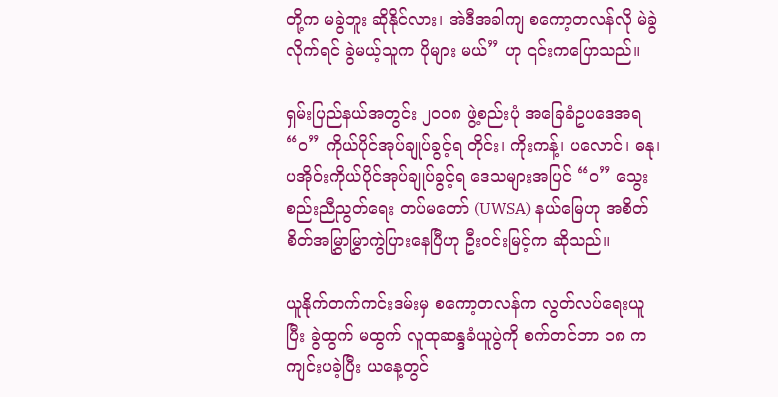တို့က မခွဲဘူး ဆိုနိုင်လား၊ အဲဒီအခါကျ စကော့တလန်လို မဲခွဲလိုက်ရင် ခွဲမယ့်သူက ပိုများ မယ်” ဟု ၎င်းကပြောသည်။

ရှမ်းပြည်နယ်အတွင်း ၂၀၀၈ ဖွဲ့စည်းပုံ အခြေခံဥပဒေအရ “၀” ကိုယ်ပိုင်အုပ်ချုပ်ခွင့်ရ တိုင်း၊ ကိုးကန့်၊ ပလောင်၊ ဓနု၊ ပအိုဝ်းကိုယ်ပိုင်အုပ်ချုပ်ခွင့်ရ ဒေသများအပြင် “ဝ” သွေးစည်းညီညွတ်ရေး တပ်မတော် (UWSA) နယ်မြေဟု အစိတ်စိတ်အမြွှာမြွှာကွဲပြားနေပြီဟု ဦးဝင်းမြင့်က ဆိုသည်။

ယူနိုက်တက်ကင်းဒမ်းမှ စကော့တလန်က လွတ်လပ်ရေးယူပြီး ခွဲထွက် မထွက် လူထုဆန္ဒခံယူပွဲကို စက်တင်ဘာ ၁၈ က ကျင်းပခဲ့ပြီး ယနေ့တွင်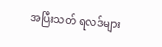အပြီးသတ် ရလဒ်များ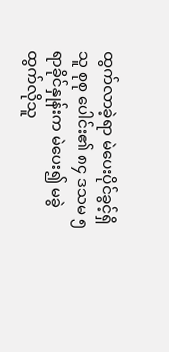ထွက်လာခဲ့ရာ မဲပေးပိုင်ခွင့်ရှိသူ စုစု ပေါင်း၏ ၈၄ ဒသမ ၅ ရာခိုင်နှုန်းက မဲပေး၍ မခွဲထွက်လိုသူ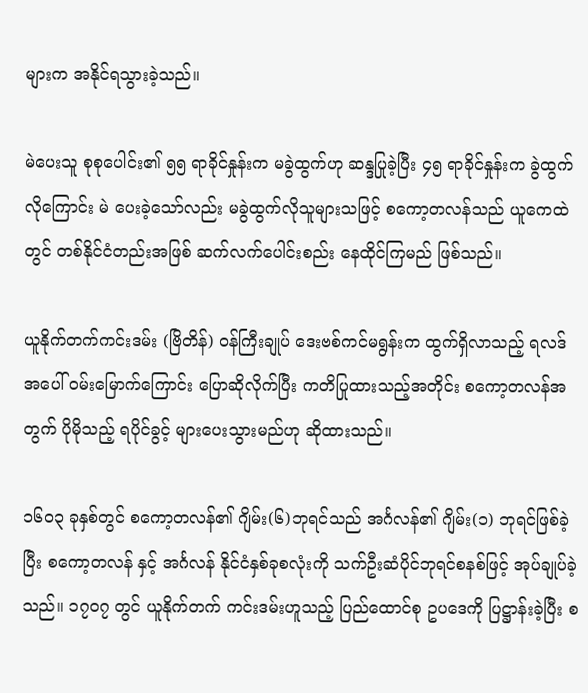များက အနိုင်ရသွားခဲ့သည်။

မဲပေးသူ စုစုပေါင်း၏ ၅၅ ရာခိုင်နှုန်းက မခွဲထွက်ဟု ဆန္ဒပြုခဲ့ပြီး ၄၅ ရာခိုင်နှုန်းက ခွဲထွက်လိုကြောင်း မဲ ပေးခဲ့သော်လည်း မခွဲထွက်လိုသူများသဖြင့် စကော့တလန်သည် ယူကေထဲတွင် တစ်နိုင်ငံတည်းအဖြစ် ဆက်လက်ပေါင်းစည်း နေထိုင်ကြမည် ဖြစ်သည်။

ယူနိုက်တက်ကင်းဒမ်း (ဗြိတိန်) ဝန်ကြီးချုပ် ဒေးဗစ်ကင်မရွန်းက ထွက်ရှိလာသည့် ရလဒ်အပေါ် ၀မ်းမြောက်ကြောင်း ပြောဆိုလိုက်ပြီး ကတိပြုထားသည့်အတိုင်း စကော့တလန်အတွက် ပိုမိုသည့် ရပိုင်ခွင့် များပေးသွားမည်ဟု ဆိုထားသည်။

၁၆၀၃ ခုနှစ်တွင် စကော့တလန်၏ ဂျိမ်း(၆)ဘုရင်သည် အင်္ဂလန်၏ ဂျိမ်း(၁) ဘုရင်ဖြစ်ခဲ့ပြီး စကော့တလန် နှင့် အင်္ဂလန် နိုင်ငံနှစ်ခုစလုံးကို သက်ဦးဆံပိုင်ဘုရင်စနစ်ဖြင့် အုပ်ချုပ်ခဲ့သည်။ ၁၇၀၇ တွင် ယူနိုက်တက် ကင်းဒမ်းဟူသည့် ပြည်ထောင်စု ဥပဒေကို ပြဋ္ဌာန်းခဲ့ပြီး စ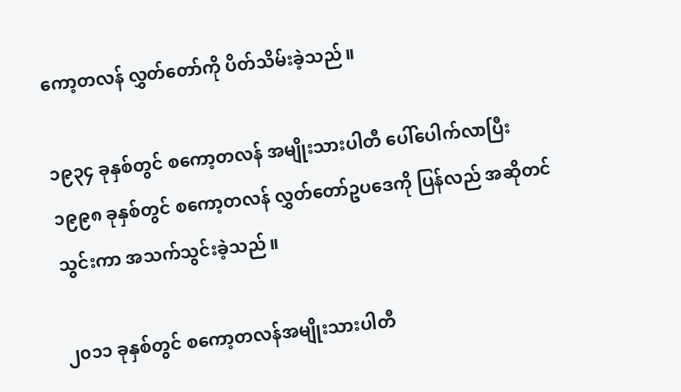ကော့တလန် လွှတ်တော်ကို ပိတ်သိမ်းခဲ့သည်။

၁၉၃၄ ခုနှစ်တွင် စကော့တလန် အမျိုးသားပါတီ ပေါ်ပေါက်လာပြီး ၁၉၉၈ ခုနှစ်တွင် စကော့တလန် လွှတ်တော်ဥပဒေကို ပြန်လည် အဆိုတင်သွင်းကာ အသက်သွင်းခဲ့သည်။

၂၀၁၁ ခုနှစ်တွင် စကော့တလန်အမျိုးသားပါတီ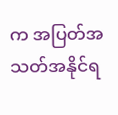က အပြတ်အသတ်အနိုင်ရ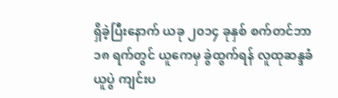ရှိခဲ့ပြီးနောက် ယခု ၂၀၁၄ ခုနှစ် စက်တင်ဘာ ၁၈ ရက်တွင် ယူကေမှ ခွဲထွက်ရန် လူထုဆန္ဒခံယူပွဲ ကျင်းပ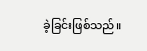ခဲ့ခြင်းဖြစ်သည်။